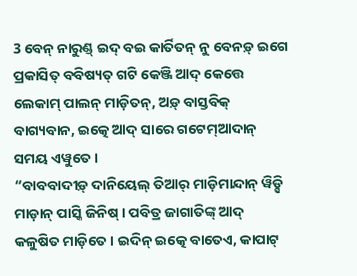3 ବେନ୍ ନାରୁଣ୍ଡ୍ ଇଦ୍ ବଇ କାର୍ତିତନ୍ ନୁ ବେନଡ଼୍ ଇଗେ ପ୍ରକାସିତ୍ ବବିଷ୍ୟତ୍ ଗଟି କେଞ୍ଜି ଆଦ୍ କେତ୍ତେ ଲେକାମ୍ ପାଲନ୍ ମାଡ଼ିତନ୍, ଅଡ଼୍ ବାସ୍ତବିକ୍ ବାଗ୍ୟବାନ, ଇତ୍କେ ଆଦ୍ ସାରେ ଗଟେମ୍ଆଦାନ୍ ସମୟ ଏୱୁତେ ।
“ବାବବାଦୀଡ଼୍ ଦାନିୟେଲ୍ ତିଆର୍ ମାଡ଼ିମାନ୍ଦାନ୍ ୱିଡ଼୍ସି ମାଡ଼ାନ୍ ପାସ୍କି ଜିନିଷ୍ । ପବିତ୍ର ଜାଗାତିଙ୍କ୍ ଆଦ୍ କଳୁଷିତ ମାଡ଼ିତେ । ଇଦିନ୍ ଇତ୍କେ ବାତେଏ, କାପାଟ୍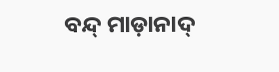ବନ୍ଦ୍ ମାଡ଼ାନାଦ୍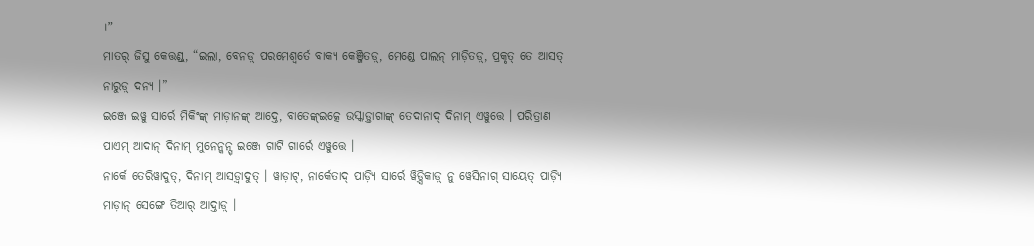।”
ମାତର୍ ଜିସୁ କେତ୍ତଣ୍ଡ୍, “ଇଲା, ବେନଡ଼୍ ପରମେଶ୍ୱର୍ତେ ବାକ୍ୟ କେଞ୍ଜିତଡ଼୍, ମେଣ୍ଡେ ପାଲନ୍ ମାଡ଼ିତଡ଼୍, ପ୍ରକୃତ୍ ତେ ଆସତ୍ ନାରୁଡ଼୍ ଦନ୍ୟ ।”
ଇଞ୍ଜେ ଇୱୁ ସାର୍ରେ ମିକିଂଙ୍କ୍ ମାଡ଼ାନଙ୍କ୍ ଆଦ୍ତେ, ବାତେଙ୍କ୍ଇତ୍କେ ଉସ୍କାଡ଼୍ତାଗାଙ୍କ୍ ତେଦାନାଦ୍ ଦିନାମ୍ ଏୱୁତ୍ତେ । ପରିତ୍ରାଣ ପାଏମ୍ ଆଦାନ୍ ଦିନାମ୍ ମୁନେନ୍କନ୍ସ୍ ଇଞ୍ଜେ ଗାଟି ଗାର୍ରେ ଏୱୁତ୍ତେ ।
ନାର୍କେ ତେରିୱାଦୁତ୍, ଦିନାମ୍ ଆସଡ଼୍ୱାଦୁତ୍ । ୱାଡ଼ାଟ୍, ନାର୍କେତାଦ୍ ପାଡ଼୍ୟି ସାର୍ରେ ୱିଡ଼୍ସିକାଡ଼୍ ନୁ ୱେସିନାଗ୍ ସାୟେତ୍ ପାଡ଼୍ୟି ମାଡ଼ାନ୍ ସେଙ୍ଗେ ତିଆର୍ ଆଦ୍ତାଡ଼୍ ।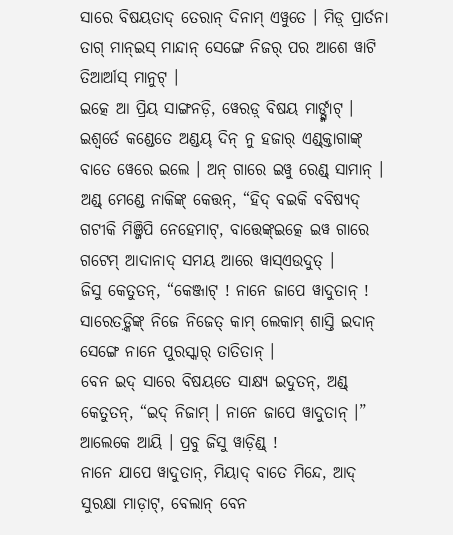ସାରେ ବିଷୟତାଦ୍ ତେରାନ୍ ଦିନାମ୍ ଏୱୁତେ । ମିଡ଼୍ ପ୍ରାର୍ତନା ତାଗ୍ ମାନ୍ଇସ୍ ମାନ୍ଦାନ୍ ସେଙ୍ଗେ ନିଜର୍ ପର ଆଶେ ୱାଟି ତିଆର୍ଆସ୍ ମାନୁଟ୍ ।
ଇତ୍କେ ଆ ପ୍ରିୟ ସାଙ୍ଗନଡ଼ି, ୱେରଡ଼୍ ବିଷୟ ମାର୍ଙ୍ଗ୍ମାଟ୍ । ଇଶ୍ୱର୍ତେ କଣ୍ଡେତେ ଅଣ୍ଡୟ୍ ଦିନ୍ ନୁ ହଜାର୍ ଏଣ୍ଡ୍କ୍ତାଗାଙ୍କ୍ ବାତେ ୱେରେ ଇଲେ । ଅନ୍ ଗାରେ ଇୱୁ ରେଣ୍ଡ୍ ସାମାନ୍ ।
ଅଣ୍ଡ୍ ମେଣ୍ଡେ ନାକିଙ୍କ୍ କେତ୍ତନ୍, “ହିଦ୍ ବଇକି ବବିଷ୍ୟଦ୍ ଗଟୀକି ମିଞ୍ଜିପି ନେହେମାଟ୍, ବାତ୍ତେଙ୍କ୍ଇତ୍କେ ଇୱ ଗାରେ ଗଟେମ୍ ଆଦାନାଦ୍ ସମୟ ଆରେ ୱାସ୍ଏଉଦୁତ୍ ।
ଜିସୁ କେତୁତନ୍, “କେଞ୍ଜାଟ୍ ! ନାନେ ଜାପେ ୱାଦୁତାନ୍ ! ସାରେତଡ଼୍କିଙ୍କ୍ ନିଜେ ନିଜେତ୍ କାମ୍ ଲେକାମ୍ ଶାସ୍ତି ଇଦାନ୍ ସେଙ୍ଗେ ନାନେ ପୁରସ୍କାର୍ ତାତିତାନ୍ ।
ବେନ ଇଦ୍ ସାରେ ବିଷୟତେ ସାକ୍ଷ୍ୟ ଇଦୁତନ୍, ଅଣ୍ଡ୍ କେତୁତନ୍, “ଇଦ୍ ନିଜାମ୍ । ନାନେ ଜାପେ ୱାଦୁତାନ୍ ।” ଆଲେକେ ଆୟି । ପ୍ରବୁ ଜିସୁ ୱାଡ଼ିଣ୍ଡ୍ !
ନାନେ ଯାପେ ୱାଦୁତାନ୍, ମିୟାଦ୍ ବାତେ ମିନ୍ଦେ, ଆଦ୍ ସୁରକ୍ଷା ମାଡ଼ାଟ୍, ବେଲାନ୍ ବେନ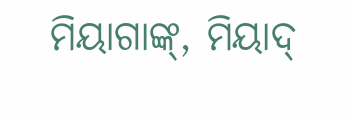ମିୟାଗାଙ୍କ୍, ମିୟାଦ୍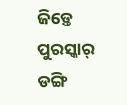ଜିଡ଼୍ତେ ପୁରସ୍କାର୍ ଡଙ୍ଗି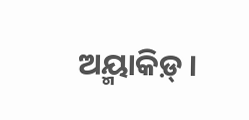ଅୟ୍ମାକିଡ଼୍ ।